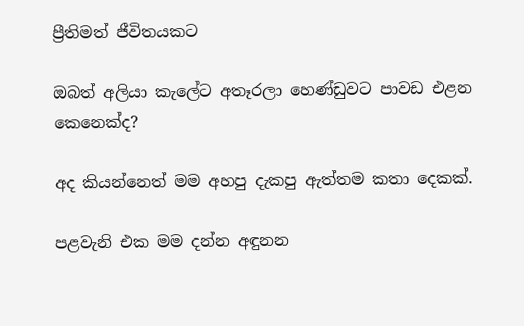ප්‍රීතිමත් ජීවිතයකට

ඔබත් අලියා කැලේට අතෑරලා හෙණ්ඩුවට පාවඩ එළන කෙනෙක්ද?

අද කියන්නෙත් මම අහපු දැකපු ඇත්තම කතා දෙකක්.

පළවැනි එක මම දන්න අඳුනන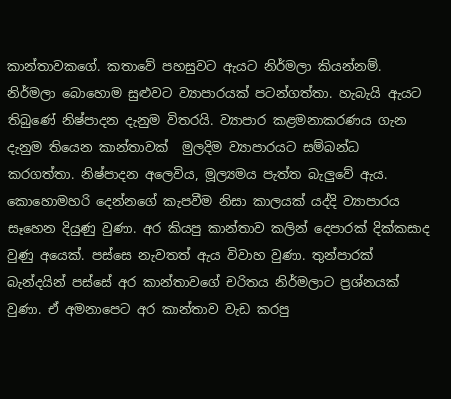කාන්තාවකගේ. කතාවේ පහසුවට ඇයට නිර්මලා කියන්නම්. නිර්මලා බොහොම සුළුවට ව්‍යාපාරයක් පටන්ගත්තා. හැබැයි ඇයට තිබුණේ නිෂ්පාදන දැනුම විතරයි. ව්‍යාපාර කළමනාකරණය ගැන දැනුම තියෙන කාන්තාවක්  මුලදිම ව්‍යාපාරයට සම්බන්ධ කරගත්තා. නිෂ්පාදන අලෙවිය, මූල්‍යමය පැත්ත බැලුවේ ඇය. කොහොමහරි දෙන්නගේ කැපවීම නිසා කාලයක් යද්දි ව්‍යාපාරය සෑහෙන දියුණු වුණා. අර කියපු කාන්තාව කලින් දෙපාරක් දික්කසාද වුණු අයෙක්. පස්සෙ නැවතත් ඇය විවාහ වුණා. තුන්පාරක් බැන්දයින් පස්සේ අර කාන්තාවගේ චරිතය නිර්මලාට ප්‍රශ්නයක් වුණා. ඒ අමනාපෙට අර කාන්තාව වැඩ කරපු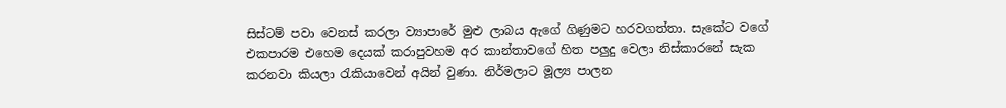සිස්ටම් පවා වෙනස් කරලා ව්‍යාපාරේ මුළු ලාබය ඇගේ ගිණුමට හරවගත්තා. සැකේට වගේ එකපාරම එහෙම දෙයක් කරාපුවහම අර කාන්තාවගේ හිත පලුදු වෙලා නිස්කාරනේ සැක කරනවා කියලා රැකියාවෙන් අයින් වුණා. නිර්මලාට මූල්‍ය පාලන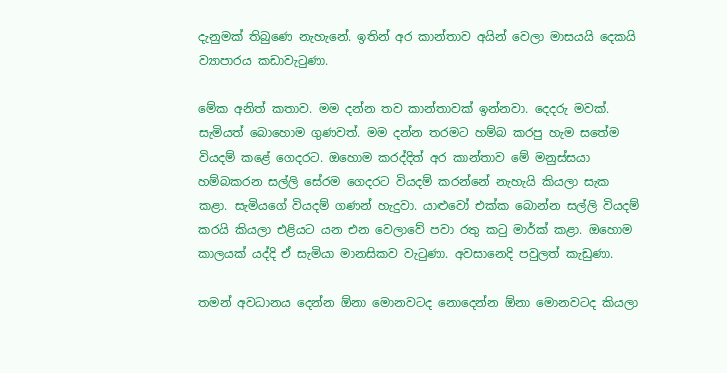දැනුමක් තිබුණෙ නැහැනේ. ඉතින් අර කාන්තාව අයින් වෙලා මාසයයි දෙකයි ව්‍යාපාරය කඩාවැටුණා.

මේක අනිත් කතාව. මම දන්න තව කාන්තාවක් ඉන්නවා. දෙදරු මවක්. සැමියත් බොහොම ගුණවත්. මම දන්න තරමට හම්බ කරපු හැම සතේම වියදම් කළේ ගෙදරට. ඔහොම කරද්දිත් අර කාන්තාව මේ මනුස්සයා හම්බකරන සල්ලි සේරම ගෙදරට වියදම් කරන්නේ නැහැයි කියලා සැක කළා. සැමියගේ වියදම් ගණන් හැදුවා. යාළුවෝ එක්ක බොන්න සල්ලි වියදම් කරයි කියලා එළියට යන එන වෙලාවේ පවා රතු කටු මාර්ක් කළා. ඔහොම කාලයක් යද්දි ඒ සැමියා මානසිකව වැටුණා. අවසානෙදි පවුලත් කැඩුණා.

තමන් අවධානය දෙන්න ඕනා මොනවටද නොදෙන්න ඕනා මොනවටද කියලා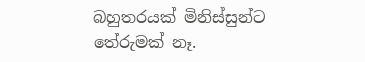බහුතරයක් මිනිස්සුන්ට තේරුමක් නෑ.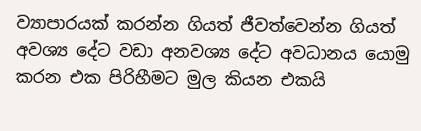ව්‍යාපාරයක් කරන්න ගියත් ජීවත්වෙන්න ගියත් අවශ්‍ය දේට වඩා අනවශ්‍ය දේට අවධානය යොමු කරන එක පිරිහීමට මුල කියන එකයි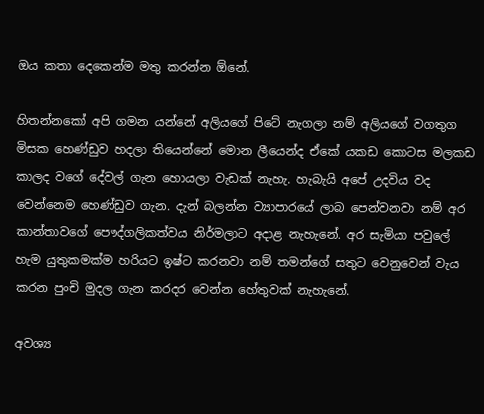ඔය කතා දෙකෙන්ම මතු කරන්න ඕනේ.

හිතන්නකෝ අපි ගමන යන්නේ අලියගේ පිටේ නැගලා නම් අලියගේ වගතුග මිසක හෙණ්ඩුව හදලා තියෙන්නේ මොන ලීයෙන්ද ඒකේ යකඩ කොටස මලකඩ කාලද වගේ දේවල් ගැන හොයලා වැඩක් නැහැ. හැබැයි අපේ උදවිය වද වෙන්නෙම හෙණ්ඩුව ගැන. දැන් බලන්න ව්‍යාපාරයේ ලාබ පෙන්වනවා නම් අර කාන්තාවගේ පෞද්ගලිකත්වය නිර්මලාට අදාළ නැහැනේ. අර සැමියා පවුලේ හැම යුතුකමක්ම හරියට ඉෂ්ට කරනවා නම් තමන්ගේ සතුට වෙනුවෙන් වැය කරන පුංචි මුදල ගැන කරදර වෙන්න හේතුවක් නැහැනේ.

අවශ්‍ය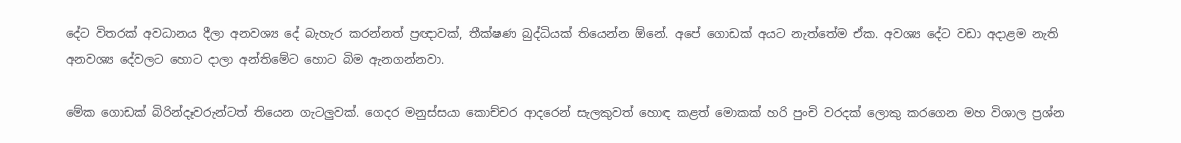දේට විතරක් අවධානය දීලා අනවශ්‍ය දේ බැහැර කරන්නත් ප්‍රඥාවක්, තීක්ෂණ බුද්ධියක් තියෙන්න ඕනේ. අපේ ගොඩක් අයට නැත්තේම ඒක. අවශ්‍ය දේට වඩා අදාළම නැති අනවශ්‍ය දේවලට හොට දාලා අන්තිමේට හොට බිම ඇනගන්නවා.

මේක ගොඩක් බිරින්දෑවරුන්ටත් තියෙන ගැටලුවක්. ගෙදර මනුස්සයා කොච්චර ආදරෙන් සැලකුවත් හොඳ කළත් මොකක් හරි පුංචි වරදක් ලොකු කරගෙන මහ විශාල ප්‍රශ්න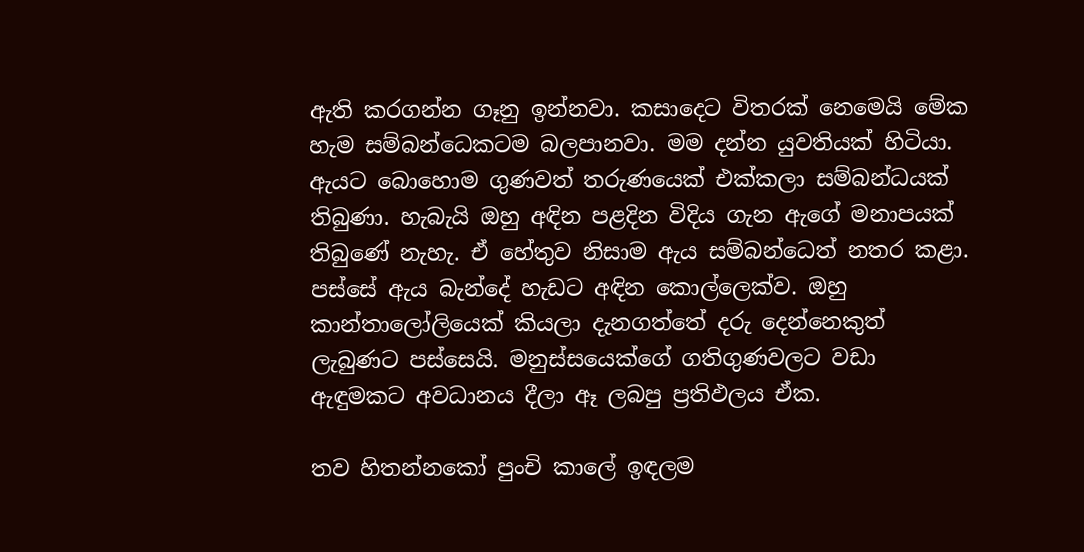ඇති කරගන්න ගෑනු ඉන්නවා. කසාදෙට විතරක් නෙමෙයි මේක හැම සම්බන්ධෙකටම බලපානවා. මම දන්න යුවතියක් හිටියා. ඇයට බොහොම ගුණවත් තරුණයෙක් එක්කලා සම්බන්ධයක් තිබුණා. හැබැයි ඔහු අඳින පළදින විදිය ගැන ඇගේ මනාපයක් තිබුණේ නැහැ. ඒ හේතුව නිසාම ඇය සම්බන්ධෙත් නතර කළා. පස්සේ ඇය බැන්දේ හැඩට අඳින කොල්ලෙක්ව. ඔහු කාන්තාලෝලියෙක් කියලා දැනගත්තේ දරු දෙන්නෙකුත් ලැබුණට පස්සෙයි. මනුස්සයෙක්ගේ ගතිගුණවලට වඩා ඇඳුමකට අවධානය දීලා ඈ ලබපු ප්‍රතිඵලය ඒක.

තව හිතන්නකෝ පුංචි කාලේ ඉඳලම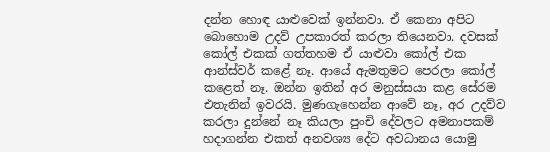දන්න හොඳ යාළුවෙක් ඉන්නවා. ඒ කෙනා අපිට බොහොම උදව් උපකාරත් කරලා තියෙනවා. දවසක් කෝල් එකක් ගත්තහම ඒ යාළුවා කෝල් එක ආන්ස්වර් කළේ නෑ. ආයේ ඇමතුමට පෙරලා කෝල් කළෙත් නෑ. ඔන්න ඉතින් අර මනුස්සයා කළ සේරම එතැනින් ඉවරයි. මුණගැහෙන්න ආවේ නෑ, අර උදව්ව කරලා දුන්නේ නෑ කියලා පුංචි දේවලට අමනාපකම් හදාගන්න එකත් අනවශ්‍ය දේට අවධානය යොමු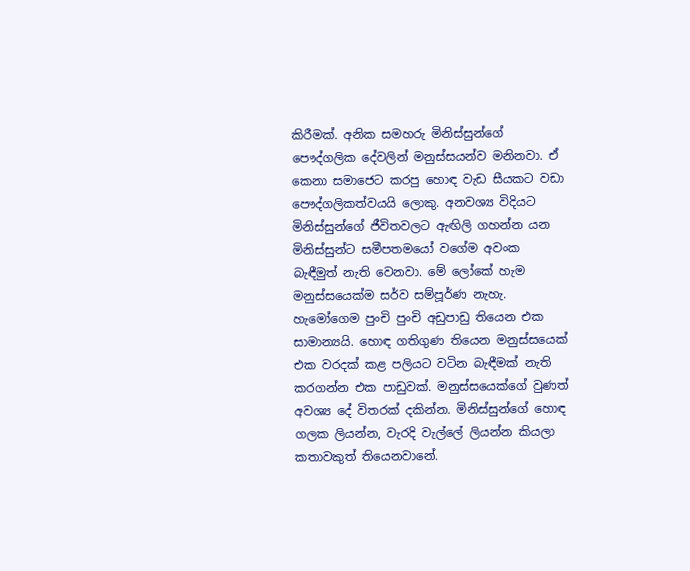කිරීමක්. අනික සමහරු මිනිස්සුන්ගේ පෞද්ගලික දේවලින් මනුස්සයන්ව මනිනවා. ඒ කෙනා සමාජෙට කරපු හොඳ වැඩ සීයකට වඩා පෞද්ගලිකත්වයයි ලොකු. අනවශ්‍ය විදියට මිනිස්සුන්ගේ ජීවිතවලට ඇඟිලි ගහන්න යන මිනිස්සුන්ට සමීපතමයෝ වගේම අවංක බැඳීමුත් නැති වෙනවා. මේ ලෝකේ හැම මනුස්සයෙක්ම සර්ව සම්පූර්ණ නැහැ. හැමෝගෙම පුංචි පුංචි අඩුපාඩු තියෙන එක සාමාන්‍යයි. හොඳ ගතිගුණ තියෙන මනුස්සයෙක් එක වරදක් කළ පලියට වටින බැඳීමක් නැති කරගන්න එක පාඩුවක්. මනුස්සයෙක්ගේ වුණත් අවශ්‍ය දේ විතරක් දකින්න. මිනිස්සුන්ගේ හොඳ ගලක ලියන්න, වැරදි වැල්ලේ ලියන්න කියලා කතාවකුත් තියෙනවානේ.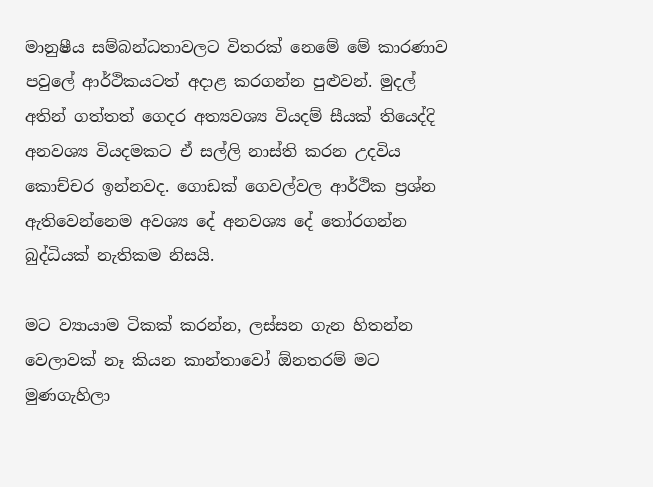මානුෂීය සම්බන්ධතාවලට විතරක් නෙමේ මේ කාරණාව පවුලේ ආර්ථිකයටත් අදාළ කරගන්න පුළුවන්. මුදල් අතින් ගත්තත් ගෙදර අත්‍යවශ්‍ය වියදම් සීයක් තියෙද්දි අනවශ්‍ය වියදමකට ඒ සල්ලි නාස්ති කරන උදවිය කොච්චර ඉන්නවද. ගොඩක් ගෙවල්වල ආර්ථික ප්‍රශ්න ඇතිවෙන්නෙම අවශ්‍ය දේ අනවශ්‍ය දේ තෝරගන්න බුද්ධියක් නැතිකම නිසයි.

මට ව්‍යායාම ටිකක් කරන්න, ලස්සන ගැන හිතන්න වෙලාවක් නෑ කියන කාන්තාවෝ ඕනතරම් මට මුණගැහිලා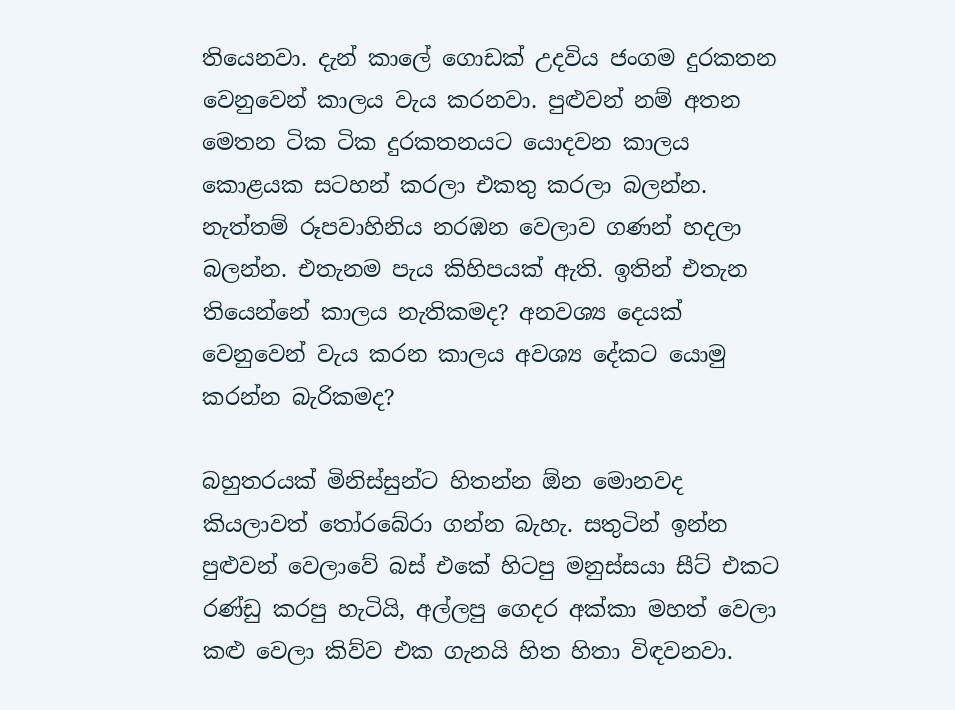තියෙනවා. දැන් කාලේ ගොඩක් උදවිය ජංගම දුරකතන වෙනුවෙන් කාලය වැය කරනවා. පුළුවන් නම් අතන මෙතන ටික ටික දුරකතනයට යොදවන කාලය කොළයක සටහන් කරලා එකතු කරලා බලන්න. නැත්තම් රූපවාහිනිය නරඹන වෙලාව ගණන් හදලා බලන්න. එතැනම පැය කිහිපයක් ඇති. ඉතින් එතැන තියෙන්නේ කාලය නැතිකමද? අනවශ්‍ය දෙයක් වෙනුවෙන් වැය කරන කාලය අවශ්‍ය දේකට යොමු කරන්න බැරිකමද?

බහුතරයක් මිනිස්සුන්ට හිතන්න ඕන මොනවද කියලාවත් තෝරබේරා ගන්න බැහැ. සතුටින් ඉන්න පුළුවන් වෙලාවේ බස් එකේ හිටපු මනුස්සයා සීට් එකට රණ්ඩු කරපු හැටියි, අල්ලපු ගෙදර අක්කා මහත් වෙලා කළු වෙලා කිව්ව එක ගැනයි හිත හිතා විඳවනවා.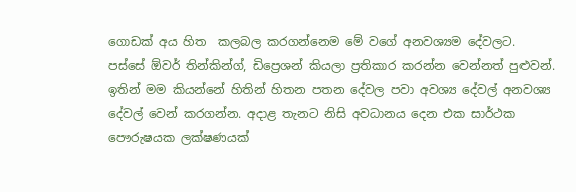ගොඩක් අය හිත  කලබල කරගන්නෙම මේ වගේ අනවශ්‍යම දේවලට. පස්සේ ඕවර් තින්කින්ග්, ඩිප්‍රෙශන් කියලා ප්‍රතිකාර කරන්න වෙන්නත් පුළුවන්. ඉතින් මම කියන්නේ හිතින් හිතන පතන දේවල පවා අවශ්‍ය දේවල් අනවශ්‍ය දේවල් වෙන් කරගන්න. අදාළ තැනට නිසි අවධානය දෙන එක සාර්ථක පෞරුෂයක ලක්ෂණයක්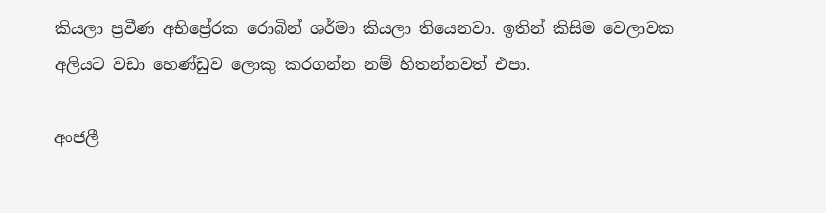කියලා ප්‍රවීණ අභිප්‍රේරක රොබින් ශර්මා කියලා තියෙනවා. ඉතින් කිසිම වෙලාවක අලියට වඩා හෙණ්ඩුව ලොකු කරගන්න නම් හිතන්නවත් එපා.

අංජලී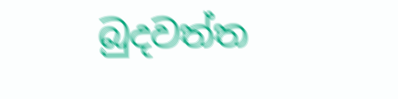බුදවත්ත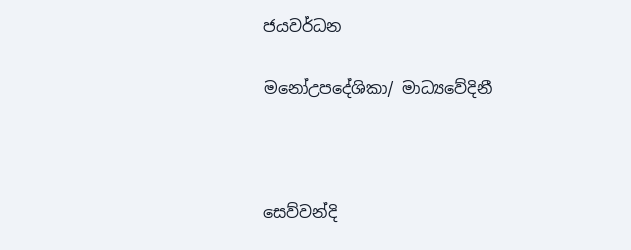ජයවර්ධන

මනෝඋපදේශිකා/ මාධ්‍යවේදිනී



සෙව්වන්දි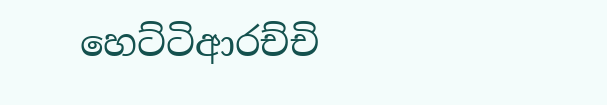හෙට්ටිආරච්චි